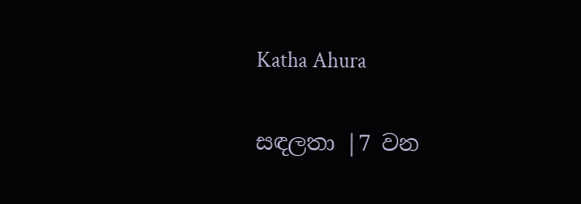Katha Ahura

සඳලතා |7 වන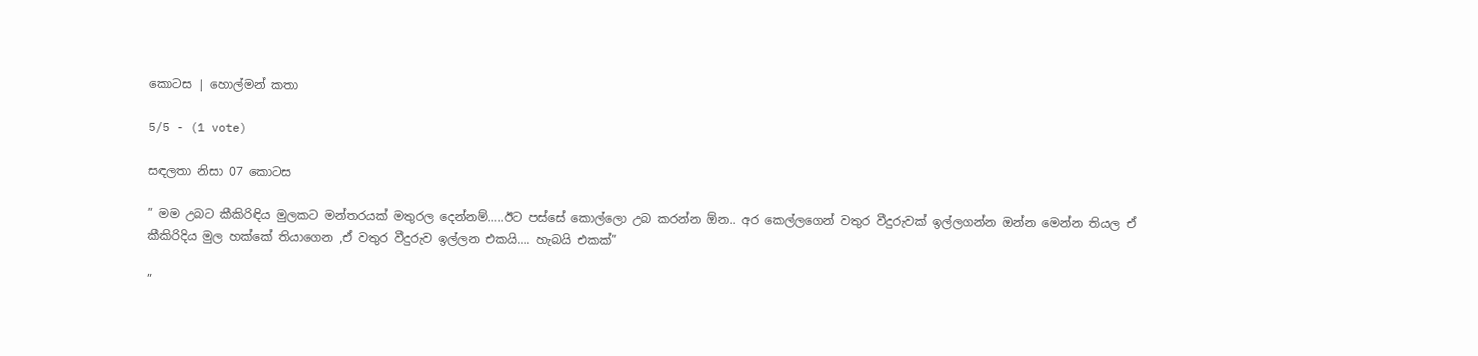කොටස | හොල්මන් කතා

5/5 - (1 vote)

සඳලතා නිසා 07 කොටස

” මම උබට කීකිරිඳිය මුලකට මන්තරයක් මතුරල දෙන්නම්…..ඊට පස්සේ කොල්ලො උබ කරන්න ඕන.. අර කෙල්ලගෙන් වතුර වීදුරුවක් ඉල්ලගන්න ඔන්න මෙන්න තියල ඒ කීකිරිදිය මුල හක්කේ තියාගෙන ,ඒ වතුර වීදුරුව ඉල්ලන එකයි…. හැබයි එකක්”

”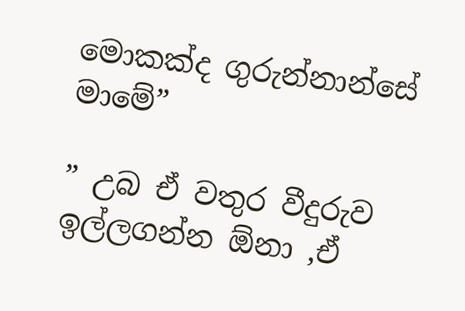මොකක්ද ගුරුන්නාන්සේ මාමේ”

” උබ ඒ වතුර වීදුරුව ඉල්ලගන්න ඕනා ,ඒ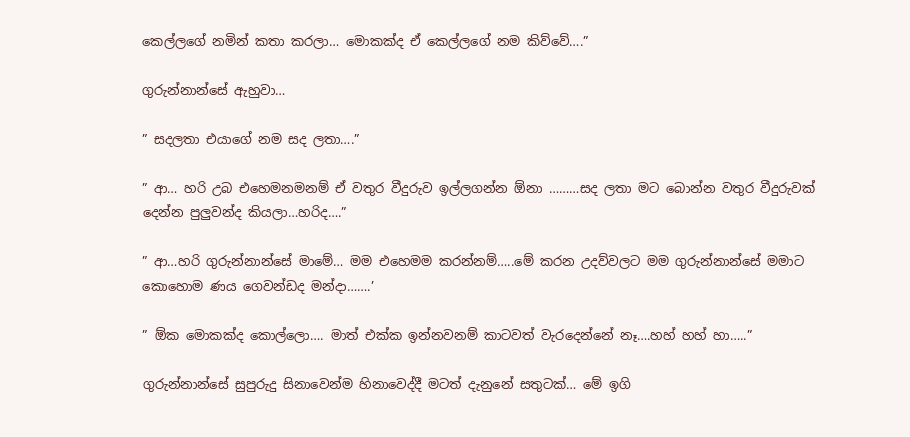කෙල්ලගේ නමින් කතා කරලා… මොකක්ද ඒ කෙල්ලගේ නම කිව්වේ….”

ගුරුන්නාන්සේ ඇහුවා…

” සදලතා එයාගේ නම සද ලතා….”

” ආ… හරි උබ එහෙමනමනම් ඒ වතුර වීදුරුව ඉල්ලගන්න ඕනා ………සද ලතා මට බොන්න වතුර වීදුරුවක් දෙන්න පුලුවන්ද කියලා…හරිද….”

” ආ…හරි ගුරුන්නාන්සේ මාමේ… මම එහෙමම කරන්නම්…..මේ කරන උදව්වලට මම ගුරුන්නාන්සේ මමාට කොහොම ණය ගෙවන්ඩද මන්දා…….’

” ඕක මොකක්ද කොල්ලො…. මාත් එක්ක ඉන්නවනම් කාටවත් වැරදෙන්නේ නෑ….හහ් හහ් හා…..”

ගුරුන්නාන්සේ සුපුරුදු සිනාවෙන්ම හිනාවෙද්දී මටත් දැනුනේ සතුටක්… මේ ඉගි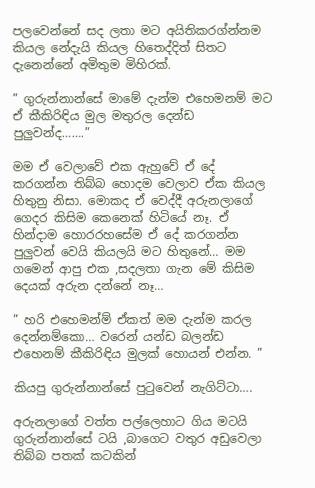පලවෙන්නේ සද ලතා මට අයිතිකරග්න්නම කියල නේදැයි කියල හිතෙද්දිත් සිතට දැනෙන්නේ අමිතුම මිහිරක්.

” ගුරුන්නාන්සේ මාමේ දැන්ම එහෙමනම් මට ඒ කීකිරිඳිය මුල මතුරල දෙන්ඩ පුලුවන්ද…….”

මම ඒ වෙලාවේ එක ඇහුවේ ඒ දේ කරගන්න තිබ්බ හොදම වෙලාව ඒක කියල හිතුනු නිසා. මොකද ඒ වෙද්දී අරුනලාගේ ගෙදර කිසිම කෙනෙක් හිටියේ නෑ. ඒ හින්දාම හොරරහසේම ඒ දේ කරගන්න පුලුවන් වෙයි කියලයි මට හිතුනේ… මම ගමෙන් ආපු එක ,සදලතා ගැන මේ කිසිම දෙයක් අරුන දන්නේ නෑ…

” හරි එහෙමන්ම් ඒකත් මම දැන්ම කරල දෙන්නම්කො… වරෙන් යන්ඩ බලන්ඩ එහෙනම් කීකිරිඳිය මුලක් හොයන් එන්න. ”

කියපු ගුරුන්නාන්සේ පුටුවෙන් නැගිට්ටා….

අරුනලාගේ වත්ත පල්ලෙහාට ගිය මටයි ගුරුන්නාන්සේ ටයි ,බාගෙට වතුර අඩුවෙලා තිබ්බ පතක් කටකින්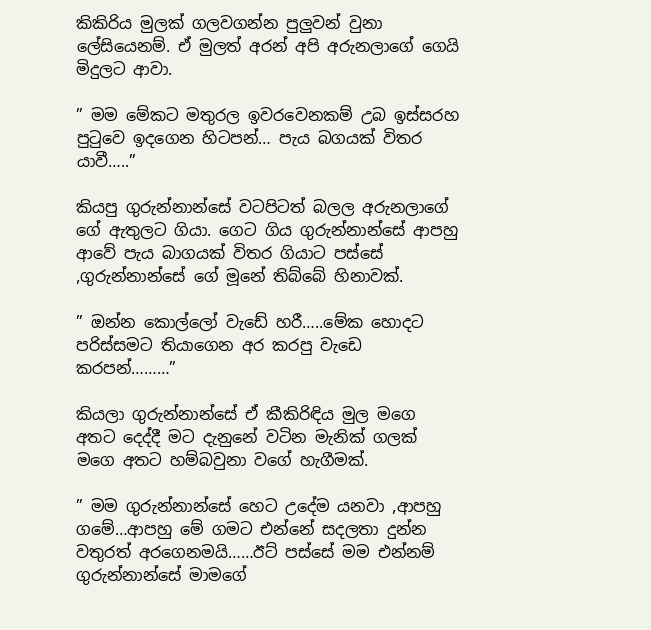කිකිරිය මුලක් ගලවගන්න පුලුවන් වුනා ලේසියෙනම්. ඒ මුලත් අරන් අපි අරුනලාගේ ගෙයි මිදුලට ආවා.

” මම මේකට මතුරල ඉවරවෙනකම් උබ ඉස්සරහ පුටුවෙ ඉදගෙන හිටපන්… පැය බගයක් විතර යාවී…..”

කියපු ගුරුන්නාන්සේ වටපිටත් බලල අරුනලාගේ ගේ ඇතුලට ගියා. ගෙට ගිය ගුරුන්නාන්සේ ආපහු ආවේ පැය බාගයක් විතර ගියාට පස්සේ ,ගුරුන්නාන්සේ ගේ මූනේ තිබ්බේ හිනාවක්.

” ඔන්න කොල්ලෝ වැඩේ හරී…..මේක හොදට පරිස්සමට තියාගෙන අර කරපු වැඩෙ කරපන්………”

කියලා ගුරුන්නාන්සේ ඒ කීකිරිඳිය මුල මගෙ අතට දෙද්දී මට දැනුනේ වටින මැනික් ගලක් මගෙ අතට හම්බවුනා වගේ හැගීමක්.

” මම ගුරුන්නාන්සේ හෙට උදේම යනවා ,ආපහු ගමේ…ආපහු මේ ගමට එන්නේ සදලතා දුන්න වතුරත් අරගෙනමයි……ඊට් පස්සේ මම එන්නම් ගුරුන්නාන්සේ මාමගේ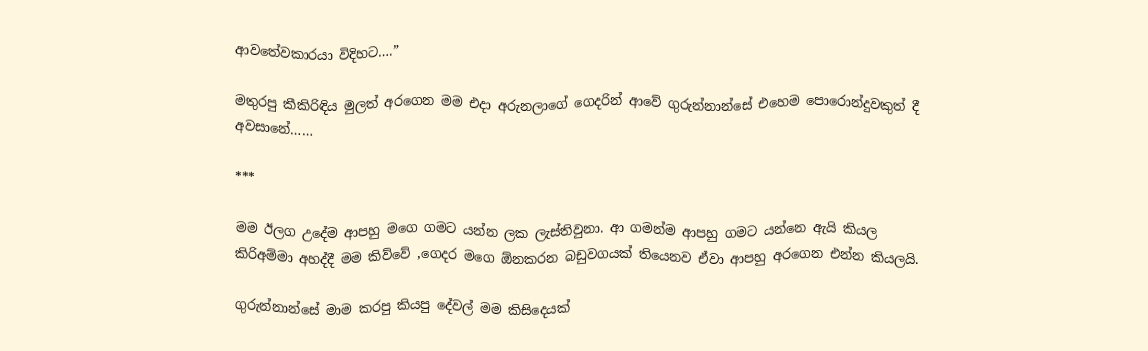ආවතේවකාරයා විදිහට….”

මතුරපු කීකිරිඳිය මුලත් අරගෙන මම එදා අරුනලාගේ ගෙදරින් ආවේ ගුරුන්නාන්සේ එහෙම පොරොන්දුවකුත් දී අවසානේ……

***

මම ඊලග උදේම ආපහු මගෙ ගමට යන්න ලක ලැස්තිවුනා. ආ ගමන්ම ආපහු ගමට යන්නෙ ඇයි කියල කිරිඅම්මා අහද්දී මම කිව්වේ ,ගෙදර මගෙ ඕනකරන බඩුවගයක් තියෙනව ඒවා ආපහු අරගෙන එන්න කියලයි.

ගුරුන්නාන්සේ මාම කරපු කියපු දේවල් මම කිසිදෙයක්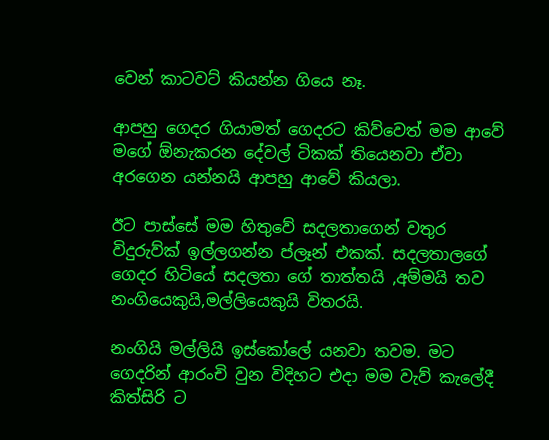වෙන් කාටවට් කියන්න ගියෙ නෑ.

ආපහු ගෙදර ගියාමත් ගෙදරට කිව්වෙත් මම ආවේ මගේ ඕනැකරන දේවල් ටිකක් තියෙනවා ඒවා අරගෙන යන්නයි ආපහු ආවේ කියලා.

ඊට පාස්සේ මම හිතුවේ සදලතාගෙන් වතුර විදුරුව්ක් ඉල්ලගන්න ප්ලෑන් එකක්. සදලතාලගේ ගෙදර හිටියේ සදලතා ගේ තාත්තයි ,අම්මයි තව නංගියෙකුයි,මල්ලියෙකුයි විතරයි.

නංගියි මල්ලියි ඉස්කෝලේ යනවා තවම. මට ගෙදරින් ආරංචි වුන විදිහට එදා මම වැව් කැලේදී කිත්සිරි ට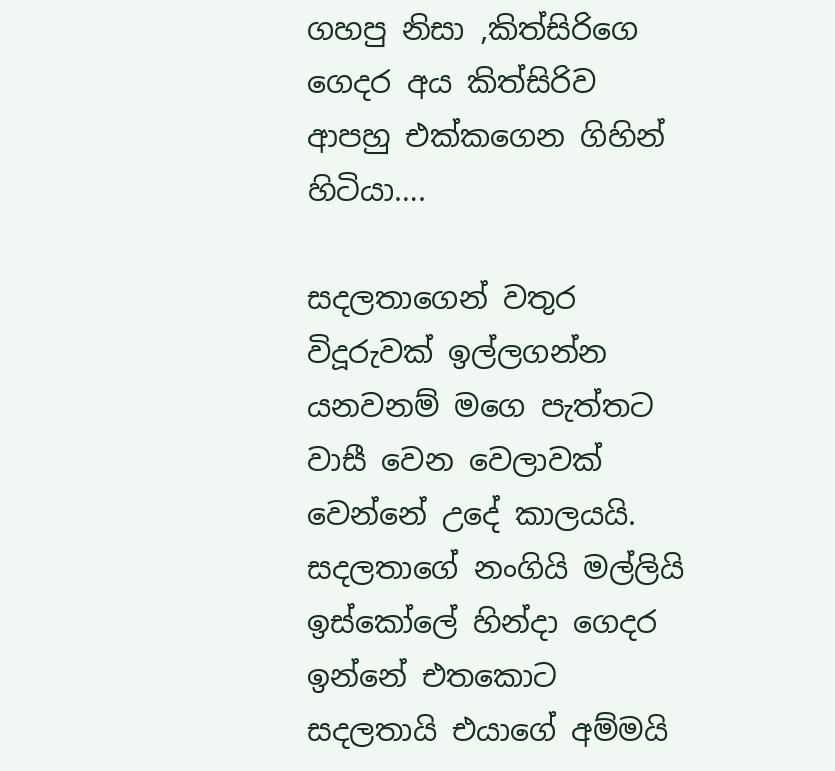ගහපු නිසා ,කිත්සිරිගෙ ගෙදර අය කිත්සිරිව ආපහු එක්කගෙන ගිහින් හිටියා….

සදලතාගෙන් වතුර විදූරුවක් ඉල්ලගන්න යනවනම් මගෙ පැත්තට වාසී වෙන වෙලාවක් වෙන්නේ උදේ කාලයයි. සදලතාගේ නංගි‍යි මල්ලියි ඉස්කෝලේ හින්දා ගෙදර ඉන්නේ එතකොට සදලතායි එයාගේ අම්මයි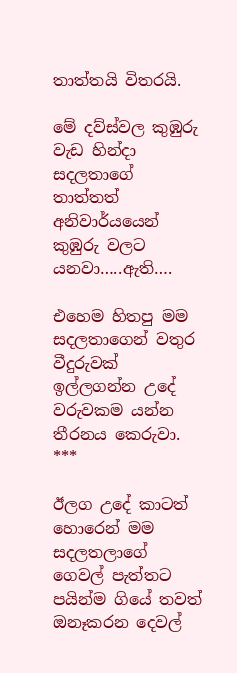තාත්තයි විතරයි.

මේ දව්ස්වල කුඹුරු වැඩ හින්දා සදලතාගේ තාත්තත් අනිවාර්යයෙන් කුඹුරු වලට යනවා…..ඇති….

එහෙම හිතපු මම සදලතාගෙන් වතුර වීදුරුවක් ඉල්ලගන්න උදේ වරුවකම යන්න තීරනය කෙරුවා.
***

ඊලග උදේ කාටත් හොරෙන් මම සදලතලාගේ ගෙවල් පැත්තට පයින්ම ගියේ තවත් ඔනෑකරන දෙවල්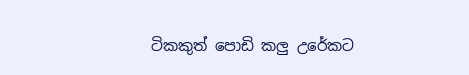ටිකකුත් පොඩි කලු උරේකට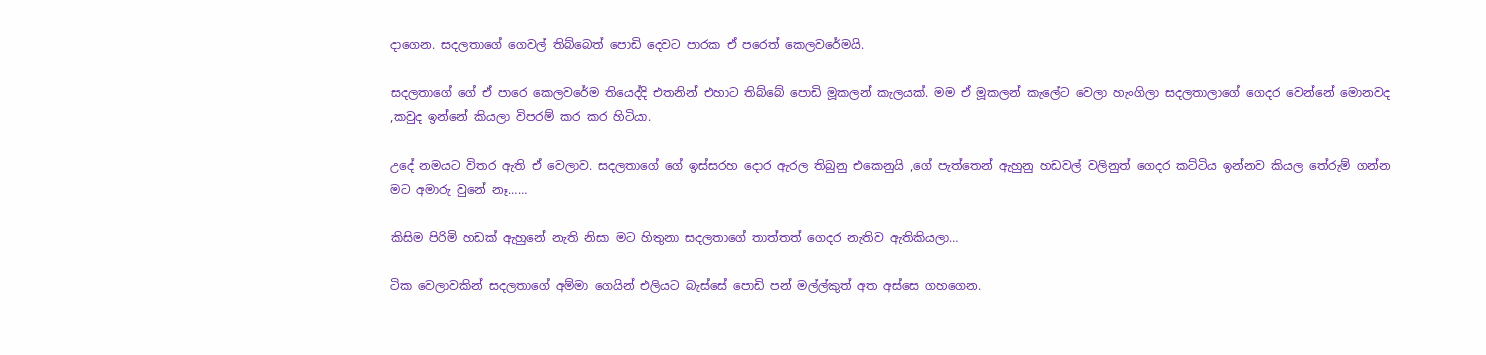දාගෙන. සදලතාගේ ගෙවල් තිබ්බෙත් පොඩි දෙවට පාරක ඒ පරෙත් කෙලවරේමයි.

සදලතාගේ ගේ ඒ පාරෙ කෙලවරේම තියෙද්දි එතනින් එහාට තිබ්බේ පොඩි මූකලන් කැලයක්. මම ඒ මූකලන් කැලේට වෙලා හැංගිලා සදලතාලාගේ ගෙදර වෙන්නේ මොනවද ,කවුද ඉන්නේ කියලා විපරම් කර කර හිටියා.

උදේ නමයට විතර ඇති ඒ වෙලාව. සදලතාගේ ගේ ඉස්සරහ දොර ඇරල තිබුනු එකෙනුයි ,ගේ පැත්තෙන් ඇහුනු හඩවල් වලිනුත් ගෙදර කට්ටිය ඉන්නව කියල තේරුම් ගන්න මට අමාරු වුනේ නෑ……

කිසිම පිරිමි හඩක් ඇහුනේ නැති නිසා මට හිතුනා සදලතාගේ තාත්තත් ගෙදර නැතිව ඇතිකියලා…

ටික වෙලාවකින් සදලතාගේ අම්මා ගෙයින් එලියට බැස්සේ පොඩි පන් මල්ල්කුත් අත අස්සෙ ගහගෙන.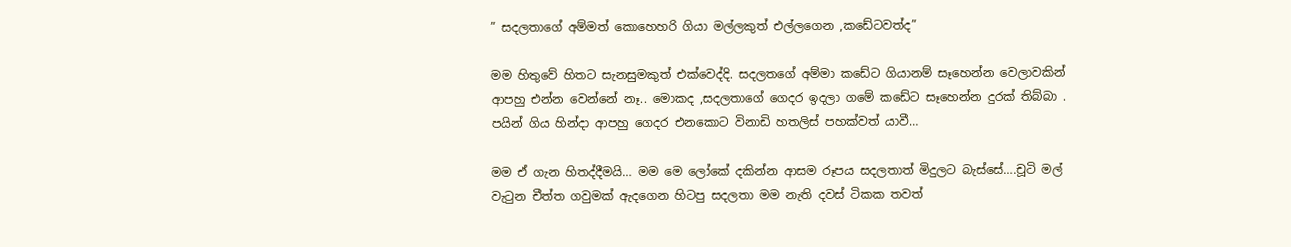” සදලතාගේ අම්මත් කොහෙහරි ගියා මල්ලකුත් එල්ලගෙන ,කඩේටවත්ද”

මම හිතුවේ හිතට සැනසුමකුත් එක්වෙද්දි. සදලතගේ අම්මා කඩේට ගියානම් සෑහෙන්න වෙලාවකින් ආපහු එන්න වෙන්නේ නෑ.. මොකද ,සදලතාගේ ගෙදර ඉදලා ගමේ කඩේට සෑහෙන්න දුරක් තිබ්බා . පයින් ගිය හින්දා ආපහු ගෙදර එනකොට විනාඩි හතලිස් පහක්වත් යාවී…

මම ඒ ගැන හිතද්දීමයි… මම මෙ ලෝකේ දකින්න ආසම රූපය සදලතාත් මිදුලට බැස්සේ….චූටි මල් වැටුන චීත්‍ත ගවුමක් ඇදගෙන හිටපු සදලතා මම නැති දවස් ටිකක තවත්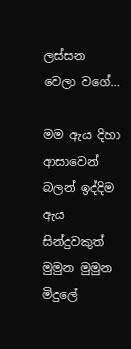ලස්සන වෙලා වගේ…

මම ඇය දිහා ආසාවෙන් බලන් ඉද්දිම ඇය සින්දුවකුත් මුමුන මුමුන මිදුලේ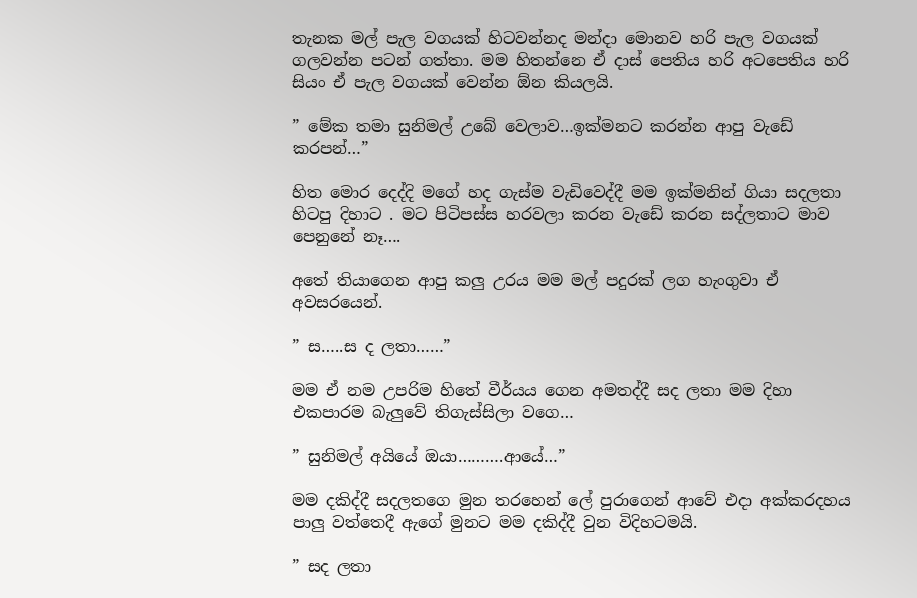තැනක මල් පැල වගයක් හිටවන්නද මන්දා මොනව හරි පැල වගයක් ගලවන්න පටන් ගත්තා. මම හිතන්නෙ ඒ දාස් පෙතිය හරි අටපෙතිය හරි සියං ඒ පැල වගයක් වෙන්න ඕන කියලයි.

” මේක තමා සුනිමල් උබේ වෙලාව…ඉක්මනට කරන්න ආපු වැඩේ කරපන්…”

හිත මොර දෙද්දි මගේ හද ගැස්ම වැඩිවෙද්දී මම ඉක්මනින් ගියා සදලතා හිටපු දිහාට . මට පිටිපස්ස හරවලා කරන වැඩේ කරන සද්ලතාට මාව පෙනුනේ නෑ….

අතේ තියාගෙන ආපු කලු උරය මම මල් පදුරක් ලග හැංගුවා ඒ අවසරයෙන්.

” ස…..ස ද ලතා……”

මම ඒ නම උපරිම හිතේ වීර්යය ගෙන අමතද්දී සද ලතා මම දිහා එකපාරම බැලුවේ තිගැස්සිලා වගෙ…

” සුනිමල් අයියේ ඔයා……….ආයේ…”

මම දකිද්දී සදලතගෙ මුන තරහෙන් ලේ පුරාගෙන් ආවේ එදා අක්කරදහය පාලු වත්තෙදී ඇගේ මුනට මම දකිද්දී වුන විදිහටමයි.

” සද ලතා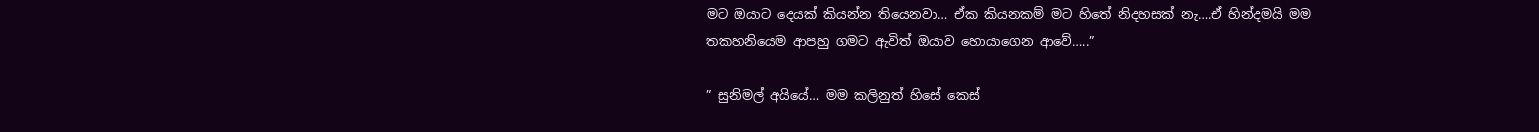මට ඔයාට දෙයක් කියන්න තියෙනවා… ඒක කියනකම් මට හිතේ නිදහසක් නැ….ඒ හින්දමයි මම තකහනියෙම ආපහු ගමට ඇවිත් ඔයාව හොයාගෙන ආවේ…..”

” සුනිමල් අයියේ… මම කලිනුත් හිසේ කෙස්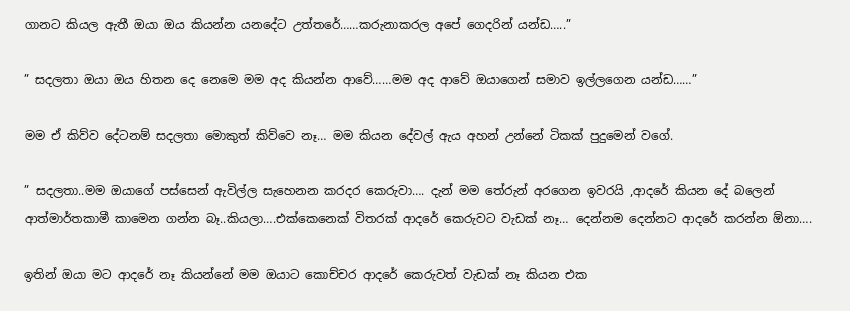ගානට කියල ඇතී ඔයා ඔය කියන්න යනදේට උත්තරේ……කරුනාකරල අපේ ගෙදරින් යන්ඩ…..”

” සදලතා ඔයා ඔය හිතන දෙ නෙමෙ මම අද කියන්න ආවේ……මම අද ආවේ ඔයාගෙන් සමාව ඉල්ලගෙන යන්ඩ……”

මම ඒ කිව්ව දේටනම් සදලතා මොකුත් කිව්වෙ නෑ… මම කියන දේවල් ඇය අහන් උන්නේ ටිකක් පුදුමෙන් වගේ.

” සදලතා..මම ඔයාගේ පස්සෙන් ඇවිල්ල සැහෙනන කරදර කෙරුවා…. දැන් මම තේරුන් අරගෙන ඉවරයි ,ආදරේ කියන දේ බලෙන් ආත්මාර්තකාමී කාමෙන ගන්න බෑ..කියලා….එක්කෙනෙක් විතරක් ආදරේ කෙරුවට වැඩක් නෑ… දෙන්නම දෙන්නට ආදරේ කරන්න ඕනා….

ඉතින් ඔයා මට ආදරේ නෑ කියන්නේ මම ඔයාට කොච්චර ආදරේ කෙරුවත් වැඩක් නෑ කියන එක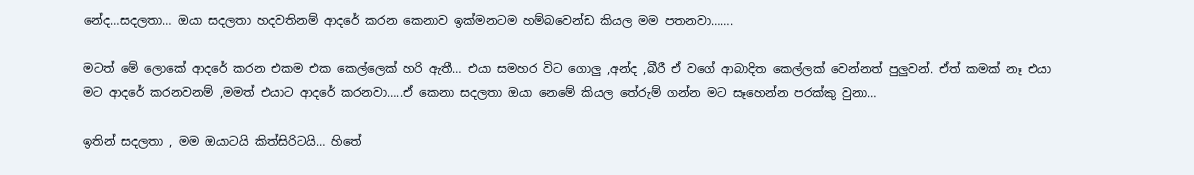නේද…සදලතා… ඔයා සදලතා හදවතිනම් ආදරේ කරන කෙනාව ඉක්මනටම හම්බවෙන්ඩ කියල මම පතනවා…….

මටත් මේ ලොකේ ආදරේ කරන එකම එක කෙල්ලෙක් හරි ඇතී… එයා සමහර විට ගොලු ,අන්ද ,බීරී ඒ වගේ ආබාදිත කෙල්ලක් වෙන්නත් පුලුවන්. ඒත් කමක් නෑ එයා මට ආදරේ කරනවනම් ,මමත් එයාට ආදරේ කරනවා…..ඒ කෙනා සදලතා ඔයා නෙමේ කියල තේරුම් ගන්න මට සෑහෙන්න පරක්කු වුනා…

ඉතින් සදලතා , මම ඔයාටයි කිත්සිරිටයි… හිතේ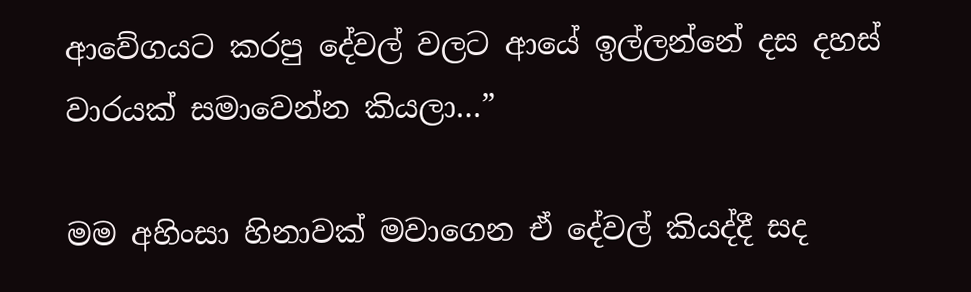ආවේගයට කරපු දේවල් වලට ආයේ ඉල්ලන්නේ දස දහස් වාරයක් සමාවෙන්න කියලා…”

මම අහිංසා හිනාවක් මවාගෙන ඒ දේවල් කියද්දී සද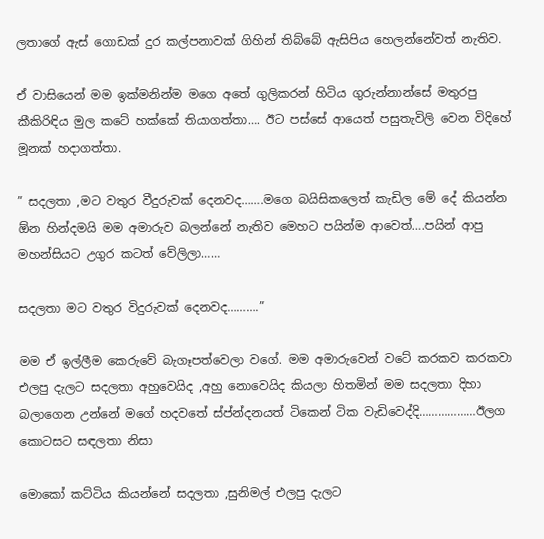ලතාගේ ඇස් ගොඩක් දුර කල්පනාවක් ගිහින් තිබ්බේ ඇසිපිය හෙලන්නේවත් නැතිව.

ඒ වාසියෙන් මම ඉක්මනින්ම මගෙ අතේ ගුලිකරන් හිටිය ගුරුන්නාන්සේ මතුරපු කීකිරිඳිය මුල කටේ හක්කේ තියාගත්තා…. ඊට පස්සේ ආයෙත් පසුතැවිලි වෙන විදිහේ මූනක් හදාගත්තා.

” සදලතා ,මට වතුර වීදුරුවක් දෙනවද…….මගෙ බයිසිකලෙත් කැඩිල මේ දේ කියන්න ඕන හින්දමයි මම අමාරුව බලන්නේ නැතිව මෙහට පයින්ම ආවෙත්….පයින් ආපු මහන්සියට උගුර කටත් වේලිලා……

සදලතා මට වතුර විදුරුවක් දෙනවද……….”

මම ඒ ඉල්ලීම කෙරුවේ බැගෑපත්වෙලා වගේ. මම අමාරුවෙන් වටේ කරකව කරකවා එලපු දැලට සදලතා අහුවෙයිද ,අහු නොවෙයිද කියලා හිතමින් මම සදලතා දිහා බලාගෙන උන්නේ මගේ හදවතේ ස්ප්න්දනයත් ටිකෙන් ටික වැඩිවෙද්දි………………ඊලග කොටසට සඳලතා නිසා

මොකෝ කට්ටිය කියන්නේ සදලතා ,සුනිමල් එලපු දැලට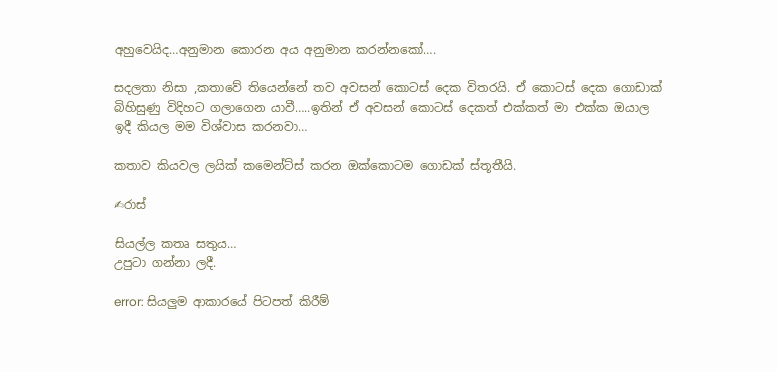අහුවෙයිද…අනුමාන කොරන අය අනුමාන කරන්නකෝ….

සදලතා නිසා ,කතාවේ තියෙන්නේ තව අවසන් කොටස් දෙක විතරයි. ඒ කොටස් දෙක ගොඩාක් බිහිසුණු විදිහට ගලාගෙන යාවී…..ඉතින් ඒ අවසන් කොටස් දෙකත් එක්කත් මා එක්ක ඔයාල ඉදී කියල මම විශ්වාස කරනවා…

කතාව කියවල ලයික් කමෙන්ට්ස් කරන ඔක්කොටම ගොඩක් ස්තූතීයි.

✍රාස්

සියල්ල කතෘ සතුය…
උපුටා ගන්නා ලදී.

error: සියලුම ආකාරයේ පිටපත් කිරීම්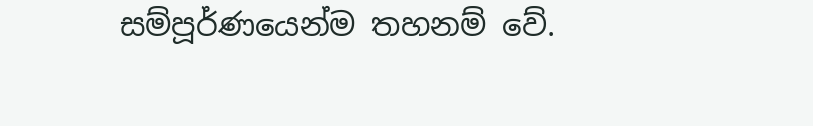සම්පූර්ණයෙන්ම තහනම් වේ.